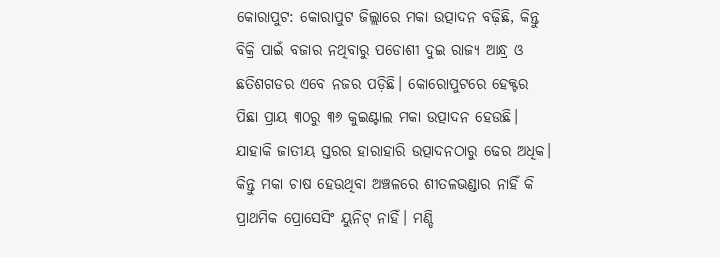କୋରାପୁଟ: କୋରାପୁଟ ଜିଲ୍ଲାରେ ମକା ଉତ୍ପାଦନ ବଢ଼ିଛି, କିନ୍ତୁ ବିକ୍ରି ପାଇଁ ବଜାର ନଥିବାରୁ ପଡୋଶୀ ଦୁଇ ରାଜ୍ୟ ଆନ୍ଧ୍ର ଓ ଛତିଶଗଡର ଏବେ ନଜର ପଡ଼ିଛି। କୋରୋପୁଟରେ ହେକ୍ଟର ପିଛା ପ୍ରାୟ ୩୦ରୁ ୩୬ କୁଇଣ୍ଟାଲ ମକା ଉତ୍ପାଦନ ହେଉଛି। ଯାହାକି ଜାତୀୟ ସ୍ତରର ହାରାହାରି ଉତ୍ପାଦନଠାରୁ ଢେର ଅଧିକ। କିନ୍ତୁ ମକା ଚାଷ ହେଉଥିବା ଅଞ୍ଚଳରେ ଶୀତଳଭଣ୍ଡାର ନାହିଁ କି ପ୍ରାଥମିକ ପ୍ରୋସେସିଂ ୟୁନିଟ୍ ନାହିଁ। ମଣ୍ଡି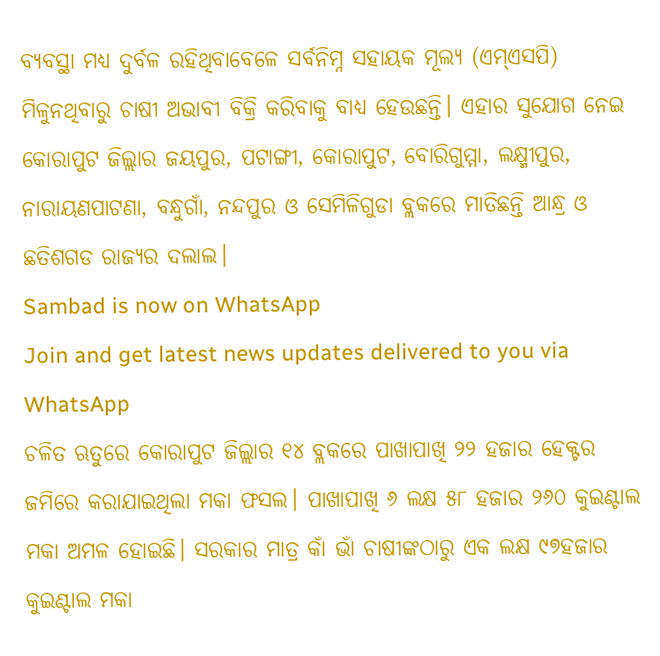ବ୍ୟବସ୍ଥା ମଧ୍ୟ ଦୁର୍ବଳ ରହିଥିବାବେଳେ ସର୍ବନିମ୍ନ ସହାୟକ ମୂଲ୍ୟ (ଏମ୍ଏସପି) ମିଳୁନଥିବାରୁ ଚାଷୀ ଅଭାବୀ ବିକ୍ରି କରିବାକୁ ବାଧ୍ୟ ହେଉଛନ୍ତି। ଏହାର ସୁଯୋଗ ନେଇ କୋରାପୁଟ ଜିଲ୍ଲାର ଜୟପୁର, ପଟାଙ୍ଗୀ, କୋରାପୁଟ, ବୋରିଗୁମ୍ମା, ଲକ୍ଷ୍ମୀପୁର, ନାରାୟଣପାଟଣା, ବନ୍ଧୁଗାଁ, ନନ୍ଦପୁର ଓ ସେମିଳିଗୁଡା ବ୍ଲକରେ ମାତିଛନ୍ତି ଆନ୍ଧ୍ର ଓ ଛତିଶଗଡ ରାଜ୍ୟର ଦଲାଲ।
Sambad is now on WhatsApp
Join and get latest news updates delivered to you via WhatsApp
ଚଳିତ ଋତୁରେ କୋରାପୁଟ ଜିଲ୍ଲାର ୧୪ ବ୍ଲକରେ ପାଖାପାଖି ୨୨ ହଜାର ହେକ୍ଟର ଜମିରେ କରାଯାଇଥିଲା ମକା ଫସଲ। ପାଖାପାଖି ୬ ଲକ୍ଷ ୫୮ ହଜାର ୨୬୦ କୁଇଣ୍ଟାଲ ମକା ଅମଳ ହୋଇଛି। ସରକାର ମାତ୍ର କାଁ ଭାଁ ଚାଷୀଙ୍କଠାରୁ ଏକ ଲକ୍ଷ ୯୭ହଜାର କୁଇଣ୍ଟାଲ ମକା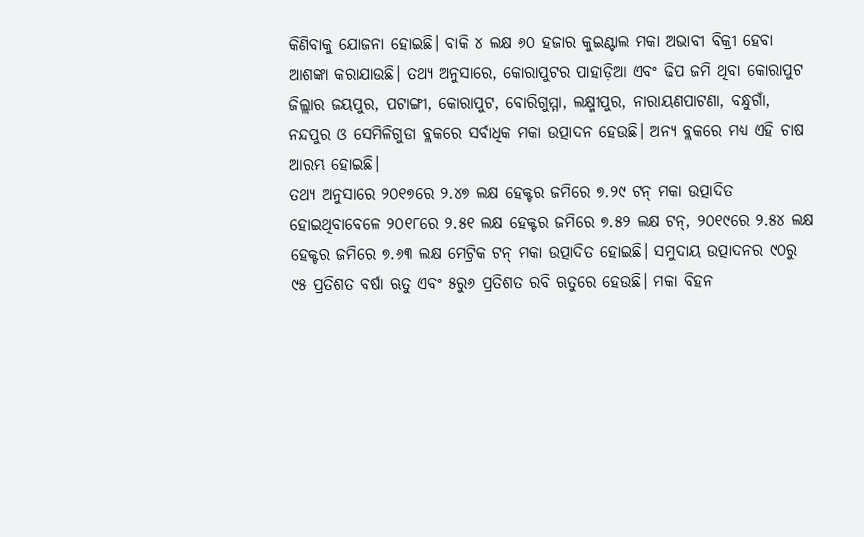କିଣିବାକୁ ଯୋଜନା ହୋଇଛି। ବାକି ୪ ଲକ୍ଷ ୬୦ ହଜାର କୁଇଣ୍ଟାଲ ମକା ଅଭାବୀ ବିକ୍ରୀ ହେବା ଆଶଙ୍କା କରାଯାଉଛି। ତଥ୍ୟ ଅନୁସାରେ, କୋରାପୁଟର ପାହାଡ଼ିଆ ଏବଂ ଢିପ ଜମି ଥିବା କୋରାପୁଟ ଜିଲ୍ଲାର ଜୟପୁର, ପଟାଙ୍ଗୀ, କୋରାପୁଟ, ବୋରିଗୁମ୍ମା, ଲକ୍ଷ୍ମୀପୁର, ନାରାୟଣପାଟଣା, ବନ୍ଧୁଗାଁ, ନନ୍ଦପୁର ଓ ସେମିଳିଗୁଡା ବ୍ଲକରେ ସର୍ବାଧିକ ମକା ଉତ୍ପାଦନ ହେଉଛି। ଅନ୍ୟ ବ୍ଲକରେ ମଧ୍ୟ ଏହି ଚାଷ ଆରମ୍ଭ ହୋଇଛି।
ତଥ୍ୟ ଅନୁସାରେ ୨୦୧୭ରେ ୨.୪୭ ଲକ୍ଷ ହେକ୍ଟର ଜମିରେ ୭.୨୯ ଟନ୍ ମକା ଉତ୍ପାଦିତ ହୋଇଥିବାବେଳେ ୨୦୧୮ରେ ୨.୫୧ ଲକ୍ଷ ହେକ୍ଟର ଜମିରେ ୭.୫୨ ଲକ୍ଷ ଟନ୍, ୨୦୧୯ରେ ୨.୫୪ ଲକ୍ଷ ହେକ୍ଟର ଜମିରେ ୭.୬୩ ଲକ୍ଷ ମେଟ୍ରିକ ଟନ୍ ମକା ଉତ୍ପାଦିତ ହୋଇଛି। ସମୁଦାୟ ଉତ୍ପାଦନର ୯୦ରୁ ୯୫ ପ୍ରତିଶତ ବର୍ଷା ଋତୁ ଏବଂ ୫ରୁ୬ ପ୍ରତିଶତ ରବି ଋତୁରେ ହେଉଛି। ମକା ବିହନ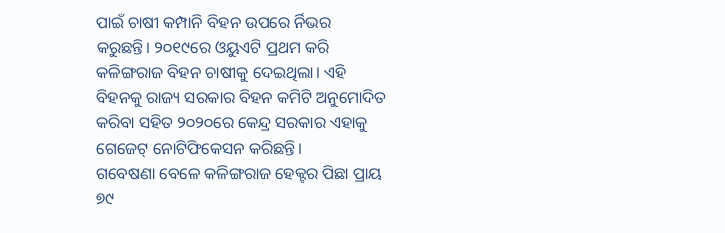ପାଇଁ ଚାଷୀ କମ୍ପାନି ବିହନ ଉପରେ ର୍ନିଭର କରୁଛନ୍ତି। ୨୦୧୯ରେ ଓୟୁଏଟି ପ୍ରଥମ କରି କଳିଙ୍ଗରାଜ ବିହନ ଚାଷୀକୁ ଦେଇଥିଲା। ଏହି ବିହନକୁ ରାଜ୍ୟ ସରକାର ବିହନ କମିଟି ଅନୁମୋଦିତ କରିବା ସହିତ ୨୦୨୦ରେ କେନ୍ଦ୍ର ସରକାର ଏହାକୁ ଗେଜେଟ୍ ନୋଟିଫିକେସନ କରିଛନ୍ତି।
ଗବେଷଣା ବେଳେ କଳିଙ୍ଗରାଜ ହେକ୍ଟର ପିଛା ପ୍ରାୟ ୭୯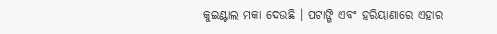କୁଇଣ୍ଟାଲ ମକା ଦେଉଛି । ପଟାଙ୍ଗି ଏବଂ ହରିୟାଣାରେ ଏହାର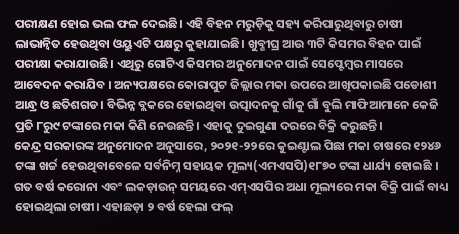ପରୀକ୍ଷଣ ହୋଇ ଭଲ ଫଳ ଦେଇଛି। ଏହି ବିହନ ମରୁଡ଼ିକୁ ସହ୍ୟ କରିପାରୁଥିବାରୁ ଚାଷୀ ଲାଭାନ୍ୱିତ ହେଉଥିବା ଓୟୁଏଟି ପକ୍ଷରୁ କୁହାଯାଇଛି। ଖୁବ୍ଶୀଘ୍ର ଆଉ ୩ଟି କିସମର ବିହନ ପାଇଁ ପରୀକ୍ଷା କରାଯାଉଛି। ଏଥିରୁ ଗୋଟିଏ କିସମର ଅନୁମୋଦନ ପାଇଁ ସେପ୍ଟେମ୍ବର ମାସରେ ଆବେଦନ କରାଯିବ । ଅନ୍ୟପକ୍ଷରେ କୋରାପୁଟ ଜିଲ୍ଲାର ମକା ଉପରେ ଆଖିପକାଇଛି ପଡୋଶୀ ଆନ୍ଧ୍ର ଓ ଛତିଶଗଡ। ବିଭିନ୍ନ ବ୍ଲକରେ ହୋଇଥିବା ଉତ୍ପାଦନକୁ ଗାଁକୁ ଗାଁ ବୁଲି ମାଫିଆମାନେ କେଜି ପ୍ରତି ୮ରୁ୯ ଟଙ୍କାରେ ମକା କିଣି ନେଉଛନ୍ତି। ଏହାକୁ ଦୁଇଗୁଣା ଦରରେ ବିକ୍ରି କରୁଛନ୍ତି।
କେନ୍ଦ୍ର ସରକାରଙ୍କ ଅନୁମୋଦନ ଅନୁସାରେ, ୨୦୨୧-୨୨ରେ କୁଇଣ୍ଟାଲ ପିଛା ମକା ଚାଷରେ ୧୨୪୬ ଟଙ୍କା ଖର୍ଚ୍ଚ ହେଉଥିବାବେଳେ ସର୍ବନିମ୍ନ ସହାୟକ ମୂଲ୍ୟ(ଏମଏସପି)୧୮୭୦ ଟଙ୍କା ଧାର୍ଯ୍ୟ ହୋଇଛି । ଗତ ବର୍ଷ କରୋନା ଏବଂ ଲକଡ଼ାଉନ୍ ସମୟରେ ଏମ୍ଏସପିର ଅଧା ମୂଲ୍ୟରେ ମକା ବିକ୍ରି ପାଇଁ ବାଧ୍ୟ ହୋଇଥିଲା ଚାଷୀ। ଏହାଛଡ଼ା ୨ ବର୍ଷ ହେଲା ଫଲ୍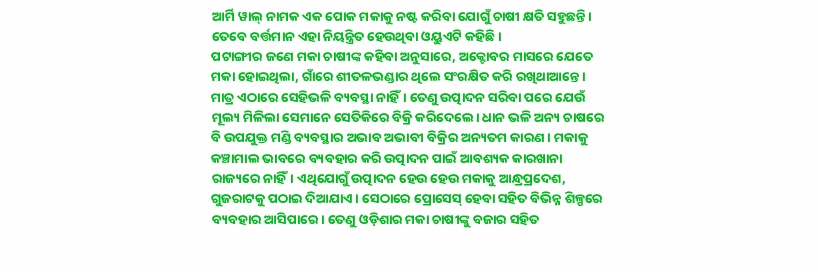ଆର୍ମି ୱାଲ୍ ନାମକ ଏକ ପୋକ ମକାକୁ ନଷ୍ଟ କରିବା ଯୋଗୁଁ ଚାଷୀ କ୍ଷତି ସହୁଛନ୍ତି। ତେବେ ବର୍ତ୍ତମାନ ଏହା ନିୟନ୍ତ୍ରିତ ହେଉଥିବା ଓୟୁଏଟି କହିଛି।
ପଟାଙ୍ଗୀର ଜଣେ ମକା ଚାଷୀଙ୍କ କହିବା ଅନୁସାରେ, ଅକ୍ଟୋବର ମାସରେ ଯେତେ ମକା ହୋଇଥିଲା, ଗାଁରେ ଶୀତଳଭଣ୍ଡାର ଥିଲେ ସଂରକ୍ଷିତ କରି ରଖିଥାଆନ୍ତେ। ମାତ୍ର ଏଠାରେ ସେହିଭଳି ବ୍ୟବସ୍ଥା ନାହିଁ। ତେଣୁ ଉତ୍ପାଦନ ସରିବା ପରେ ଯେଉଁ ମୂଲ୍ୟ ମିଳିଲା ସେମାନେ ସେତିକିରେ ବିକ୍ରି କରିଦେଲେ। ଧାନ ଭଳି ଅନ୍ୟ ଚାଷରେ ବି ଉପଯୁକ୍ତ ମଣ୍ଡି ବ୍ୟବସ୍ଥାର ଅଭାବ ଅଭାବୀ ବିକ୍ରିର ଅନ୍ୟତମ କାରଣ। ମକାକୁ କଞ୍ଚାମାଲ ଭାବରେ ବ୍ୟବହାର କରି ଉତ୍ପାଦନ ପାଇଁ ଆବଶ୍ୟକ କାରଖାନା ରାଜ୍ୟରେ ନାହିଁ। ଏଥିଯୋଗୁଁ ଉତ୍ପାଦନ ହେଉ ହେଉ ମକାକୁ ଆନ୍ଧ୍ରପ୍ରଦେଶ, ଗୁଜରାଟକୁ ପଠାଇ ଦିଆଯାଏ। ସେଠାରେ ପ୍ରୋସେସ୍ ହେବା ସହିତ ବିଭିନ୍ନ ଶିଳ୍ପରେ ବ୍ୟବହାର ଆସିପାରେ। ତେଣୁ ଓଡ଼ିଶାର ମକା ଚାଷୀଙ୍କୁ ବଜାର ସହିତ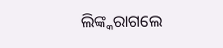ଲିଙ୍କ୍କରାଗଲେ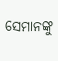ସେମାନଙ୍କୁ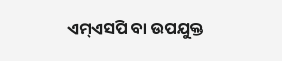ଏମ୍ଏସପି ବା ଉପଯୁକ୍ତ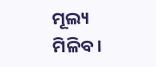ମୂଲ୍ୟ ମିଳିବ।